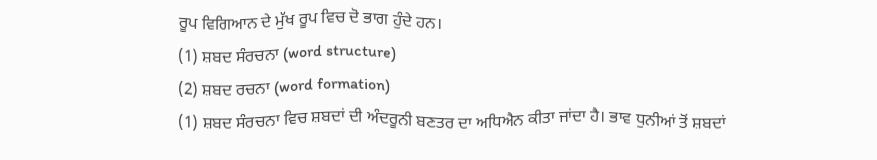ਰੂਪ ਵਿਗਿਆਨ ਦੇ ਮੁੱਖ ਰੂਪ ਵਿਚ ਦੋ ਭਾਗ ਹੁੰਦੇ ਹਨ।
(1) ਸ਼ਬਦ ਸੰਰਚਨਾ (word structure)
(2) ਸ਼ਬਦ ਰਚਨਾ (word formation)
(1) ਸ਼ਬਦ ਸੰਰਚਨਾ ਵਿਚ ਸ਼ਬਦਾਂ ਦੀ ਅੰਦਰੂਨੀ ਬਣਤਰ ਦਾ ਅਧਿਐਨ ਕੀਤਾ ਜਾਂਦਾ ਹੈ। ਭਾਵ ਧੁਨੀਆਂ ਤੋਂ ਸ਼ਬਦਾਂ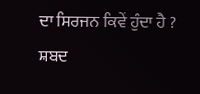ਦਾ ਸਿਰਜਨ ਕਿਵੇਂ ਹੁੰਦਾ ਹੈ ? ਸ਼ਬਦ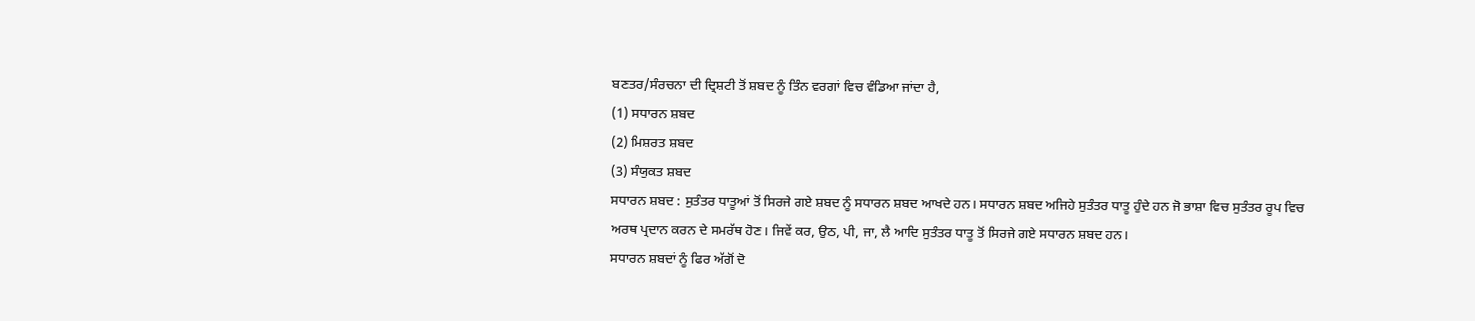ਬਣਤਰ/ਸੰਰਚਨਾ ਦੀ ਦ੍ਰਿਸ਼ਟੀ ਤੋਂ ਸ਼ਬਦ ਨੂੰ ਤਿੰਨ ਵਰਗਾਂ ਵਿਚ ਵੰਡਿਆ ਜਾਂਦਾ ਹੈ,
(1) ਸਧਾਰਨ ਸ਼ਬਦ
(2) ਮਿਸ਼ਰਤ ਸ਼ਬਦ
(3) ਸੰਯੁਕਤ ਸ਼ਬਦ
ਸਧਾਰਨ ਸ਼ਬਦ : ਸੁਤੰਤਰ ਧਾਤੂਆਂ ਤੋਂ ਸਿਰਜੇ ਗਏ ਸ਼ਬਦ ਨੂੰ ਸਧਾਰਨ ਸ਼ਬਦ ਆਖਦੇ ਹਨ। ਸਧਾਰਨ ਸ਼ਬਦ ਅਜਿਹੇ ਸੁਤੰਤਰ ਧਾਤੂ ਹੁੰਦੇ ਹਨ ਜੋ ਭਾਸ਼ਾ ਵਿਚ ਸੁਤੰਤਰ ਰੂਪ ਵਿਚ ਅਰਥ ਪ੍ਰਦਾਨ ਕਰਨ ਦੇ ਸਮਰੱਥ ਹੋਣ। ਜਿਵੇਂ ਕਰ, ਉਠ, ਪੀ, ਜਾ, ਲੈ ਆਦਿ ਸੁਤੰਤਰ ਧਾਤੂ ਤੋਂ ਸਿਰਜੇ ਗਏ ਸਧਾਰਨ ਸ਼ਬਦ ਹਨ।
ਸਧਾਰਨ ਸ਼ਬਦਾਂ ਨੂੰ ਫਿਰ ਅੱਗੋਂ ਦੋ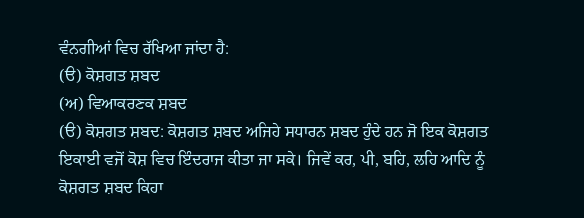ਵੰਨਗੀਆਂ ਵਿਚ ਰੱਖਿਆ ਜਾਂਦਾ ਹੈ:
(ੳ) ਕੋਸ਼ਗਤ ਸ਼ਬਦ
(ਅ) ਵਿਆਕਰਣਕ ਸ਼ਬਦ
(ੳ) ਕੋਸ਼ਗਤ ਸ਼ਬਦ: ਕੋਸ਼ਗਤ ਸ਼ਬਦ ਅਜਿਹੇ ਸਧਾਰਨ ਸ਼ਬਦ ਹੁੰਦੇ ਹਨ ਜੋ ਇਕ ਕੋਸ਼ਗਤ ਇਕਾਈ ਵਜੋਂ ਕੋਸ਼ ਵਿਚ ਇੰਦਰਾਜ ਕੀਤਾ ਜਾ ਸਕੇ। ਜਿਵੇਂ ਕਰ, ਪੀ, ਬਹਿ, ਲਹਿ ਆਦਿ ਨੂੰ ਕੋਸ਼ਗਤ ਸ਼ਬਦ ਕਿਹਾ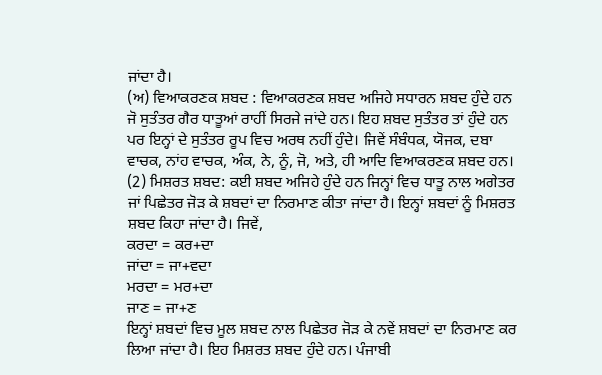ਜਾਂਦਾ ਹੈ।
(ਅ) ਵਿਆਕਰਣਕ ਸ਼ਬਦ : ਵਿਆਕਰਣਕ ਸ਼ਬਦ ਅਜਿਹੇ ਸਧਾਰਨ ਸ਼ਬਦ ਹੁੰਦੇ ਹਨ ਜੋ ਸੁਤੰਤਰ ਗੈਰ ਧਾਤੂਆਂ ਰਾਹੀਂ ਸਿਰਜੇ ਜਾਂਦੇ ਹਨ। ਇਹ ਸ਼ਬਦ ਸੁਤੰਤਰ ਤਾਂ ਹੁੰਦੇ ਹਨ ਪਰ ਇਨ੍ਹਾਂ ਦੇ ਸੁਤੰਤਰ ਰੂਪ ਵਿਚ ਅਰਥ ਨਹੀਂ ਹੁੰਦੇ। ਜਿਵੇਂ ਸੰਬੰਧਕ, ਯੋਜਕ, ਦਬਾ ਵਾਚਕ, ਨਾਂਹ ਵਾਚਕ, ਅੰਕ, ਨੇ, ਨੂੰ, ਜੋ, ਅਤੇ, ਹੀ ਆਦਿ ਵਿਆਕਰਣਕ ਸ਼ਬਦ ਹਨ।
(2) ਮਿਸ਼ਰਤ ਸ਼ਬਦ: ਕਈ ਸ਼ਬਦ ਅਜਿਹੇ ਹੁੰਦੇ ਹਨ ਜਿਨ੍ਹਾਂ ਵਿਚ ਧਾਤੂ ਨਾਲ ਅਗੇਤਰ ਜਾਂ ਪਿਛੇਤਰ ਜੋੜ ਕੇ ਸ਼ਬਦਾਂ ਦਾ ਨਿਰਮਾਣ ਕੀਤਾ ਜਾਂਦਾ ਹੈ। ਇਨ੍ਹਾਂ ਸ਼ਬਦਾਂ ਨੂੰ ਮਿਸ਼ਰਤ ਸ਼ਬਦ ਕਿਹਾ ਜਾਂਦਾ ਹੈ। ਜਿਵੇਂ,
ਕਰਦਾ = ਕਰ+ਦਾ
ਜਾਂਦਾ = ਜਾ+ਵਦਾ
ਮਰਦਾ = ਮਰ+ਦਾ
ਜਾਣ = ਜਾ+ਣ
ਇਨ੍ਹਾਂ ਸ਼ਬਦਾਂ ਵਿਚ ਮੂਲ ਸ਼ਬਦ ਨਾਲ ਪਿਛੇਤਰ ਜੋੜ ਕੇ ਨਵੇਂ ਸ਼ਬਦਾਂ ਦਾ ਨਿਰਮਾਣ ਕਰ ਲਿਆ ਜਾਂਦਾ ਹੈ। ਇਹ ਮਿਸ਼ਰਤ ਸ਼ਬਦ ਹੁੰਦੇ ਹਨ। ਪੰਜਾਬੀ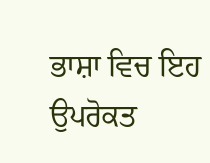ਭਾਸ਼ਾ ਵਿਚ ਇਹ ਉਪਰੋਕਤ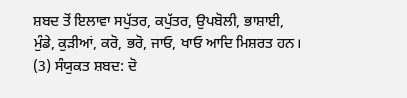ਸ਼ਬਦ ਤੋਂ ਇਲਾਵਾ ਸਪੁੱਤਰ, ਕਪੁੱਤਰ, ਉਪਬੋਲੀ, ਭਾਸ਼ਾਈ, ਮੁੰਡੇ, ਕੁੜੀਆਂ, ਕਰੋ, ਭਰੋ, ਜਾਓ, ਖਾਓ ਆਦਿ ਮਿਸ਼ਰਤ ਹਨ।
(3) ਸੰਯੁਕਤ ਸ਼ਬਦ: ਦੋ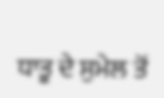ਧਾਤੂ ਦੇ ਸੁਮੇਲ ਤੋਂ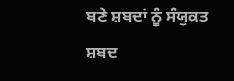ਬਣੇ ਸ਼ਬਦਾਂ ਨੂੰ ਸੰਯੁਕਤ ਸ਼ਬਦ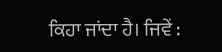ਕਿਹਾ ਜਾਂਦਾ ਹੈ। ਜਿਵੇਂ :